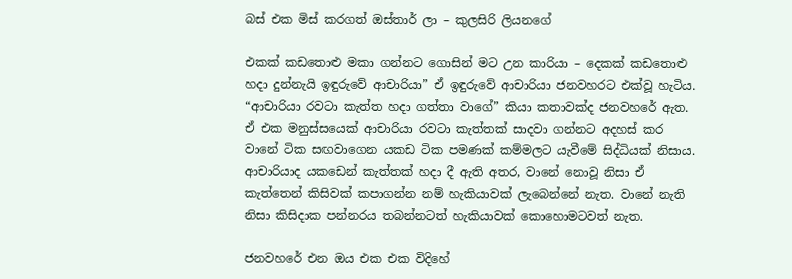බස් එක මිස් කරගත් ඔස්තාර් ලා – කුලසිරි ලියනගේ

එකක් කඩතොළු මකා ගන්නට ගොසින් මට උන කාරියා – දෙකක් කඩතොළු හදා දුන්නැයි ඉඳුරුවේ ආචාරියා” ඒ ඉඳුරුවේ ආචාරියා ජනවහරට එක්වූ හැටිය. “ආචාරියා රවටා කැත්ත හදා ගත්තා වාගේ” කියා කතාවක්ද ජනවහරේ ඇත. ඒ එක මනුස්සයෙක් ආචාරියා රවටා කැත්තක් සාදවා ගන්නට අදහස් කර වානේ ටික සඟවාගෙන යකඩ ටික පමණක් කම්මලට යැවීමේ සිද්ධියක් නිසාය. ආචාරියාද යකඩෙන් කැත්තක් හදා දී ඇති අතර, වානේ නොවූ නිසා ඒ කැත්තෙන් කිසිවක් කපාගන්න නම් හැකියාවක් ලැබෙන්නේ නැත. වානේ නැති නිසා කිසිදාක පන්නරය තබන්නටත් හැකියාවක් කොහොමටවත් නැත.

ජනවහරේ එන ඔය එක එක විදිහේ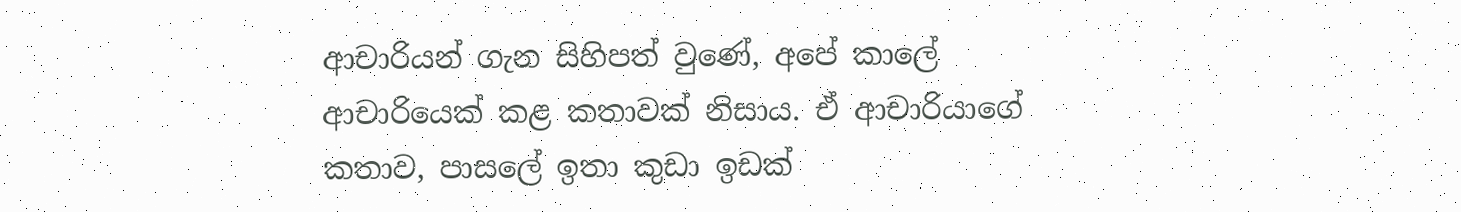ආචාරියන් ගැන සිහිපත් වුණේ, අපේ කාලේ ආචාරියෙක් කළ කතාවක් නිසාය. ඒ ආචාරියාගේ කතාව, පාසලේ ඉතා කුඩා ඉඩක්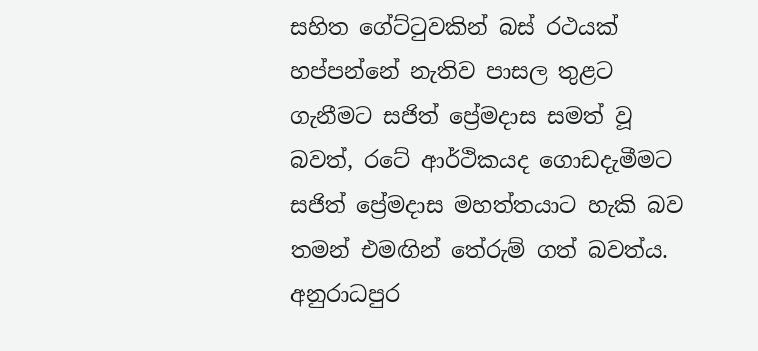සහිත ගේට්ටුවකින් බස් රථයක් හප්පන්නේ නැතිව පාසල තුළට ගැනීමට සජිත් ප්‍රේමදාස සමත් වූ බවත්, රටේ ආර්ථිකයද ගොඩදැමීමට සජිත් ප්‍රේමදාස මහත්තයාට හැකි බව තමන් එමඟින් තේරුම් ගත් බවත්ය. අනුරාධපුර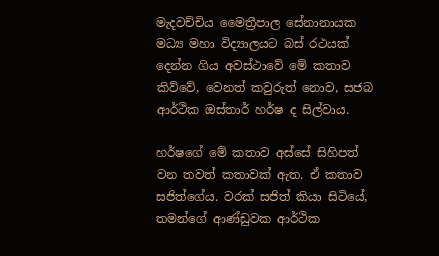මැදවච්චිය මෛත්‍රීපාල සේනානායක මධ්‍ය මහා විද්‍යාලයට බස් රථයක් දෙන්න ගිය අවස්ථාවේ මේ කතාව කිව්වේ, වෙනත් කවුරුත් නොව, සජබ ආර්ථික ඔස්තාර් හර්ෂ ද සිල්වාය.

හර්ෂගේ මේ කතාව අස්සේ සිහිපත් වන තවත් කතාවක් ඇත. ඒ කතාව සජිත්ගේය. වරක් සජිත් කියා සිටියේ, තමන්ගේ ආණ්ඩුවක ආර්ථික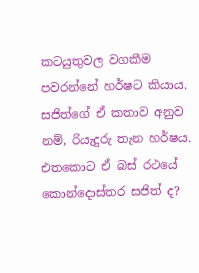කටයුතුවල වගකීම පවරන්නේ හර්ෂට කියාය. සජිත්ගේ ඒ කතාව අනුව නම්, රියැදුරු තැන හර්ෂය. එතකොට ඒ බස් රථයේ කොන්දොස්තර සජිත් ද?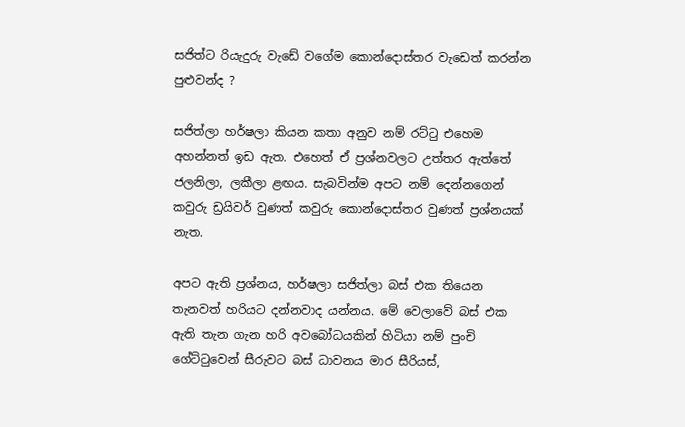සජිත්ට රියැදුරු වැඩේ වගේම කොන්දොස්තර වැඩෙත් කරන්න පුළුවන්ද ?

සජිත්ලා හර්ෂලා කියන කතා අනුව නම් රට්ටු එහෙම අහන්නත් ඉඩ ඇත. එහෙත් ඒ ප්‍රශ්නවලට උත්තර ඇත්තේ ජලනිලා, ලකීලා ළඟය. සැබවින්ම අපට නම් දෙන්නගෙන් කවුරු ඩ්‍රයිවර් වුණත් කවුරු කොන්දොස්තර වුණත් ප්‍රශ්නයක් නැත.

අපට ඇති ප්‍රශ්නය, හර්ෂලා සජිත්ලා බස් එක තියෙන තැනවත් හරියට දන්නවාද යන්නය. මේ වෙලාවේ බස් එක ඇති තැන ගැන හරි අවබෝධයකින් හිටියා නම් පුංචි ගේට්ටුවෙන් සීරුවට බස් ධාවනය මාර සීරියස්,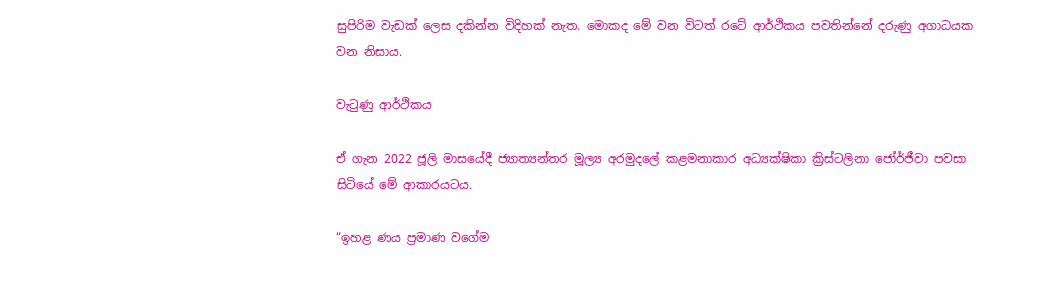සුපිරිම වැඩක් ලෙස දකින්න විදිහක් නැත. මොකද මේ වන විටත් රටේ ආර්ථිකය පවතින්නේ දරුණු අගාධයක වන නිසාය.

වැටුණු ආර්ථිකය

ඒ ගැන 2022 ජූලි මාසයේදී ජ්‍යාත්‍යන්තර මූල්‍ය අරමුදලේ කළමනාකාර අධ්‍යක්ෂිකා ක්‍රිස්ටලිනා ජෝර්ජීවා පවසා සිටියේ මේ ආකාරයටය.

“ඉහළ ණය ප්‍රමාණ වගේම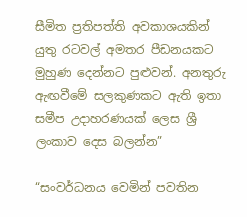සීමිත ප්‍රතිපත්ති අවකාශයකින් යුතු රටවල් අමතර පීඩනයකට මුහුණ දෙන්නට පුළුවන්. අනතුරු ඇඟවීමේ සලකුණකට ඇති ඉතා සමීප උදාහරණයක් ලෙස ශ්‍රී ලංකාව දෙස බලන්න”

“සංවර්ධනය වෙමින් පවතින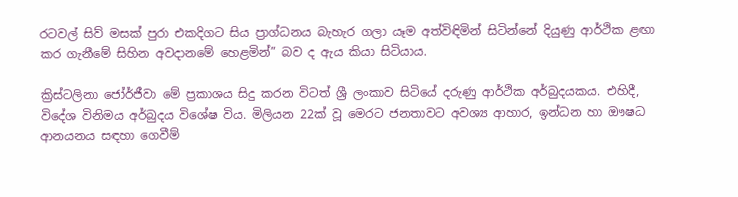රටවල් සිව් මසක් පුරා එකදිගට සිය ප්‍රාග්ධනය බැහැර ගලා යෑම අත්විඳිමින් සිටින්නේ දියුණු ආර්ථික ළඟා කර ගැනීමේ සිහින අවදානමේ හෙළමින්” බව ද ඇය කියා සිටියාය.

ක්‍රිස්ටලිනා ජෝර්ජීවා මේ ප්‍රකාශය සිදු කරන විටත් ශ්‍රී ලංකාව සිටියේ දරුණු ආර්ථික අර්බුදයකය. එහිදී, විදේශ විනිමය අර්බුදය විශේෂ විය. මිලියන 22ක් වූ මෙරට ජනතාවට අවශ්‍ය ආහාර, ඉන්ධන හා ඖෂධ ආනයනය සඳහා ගෙවීම්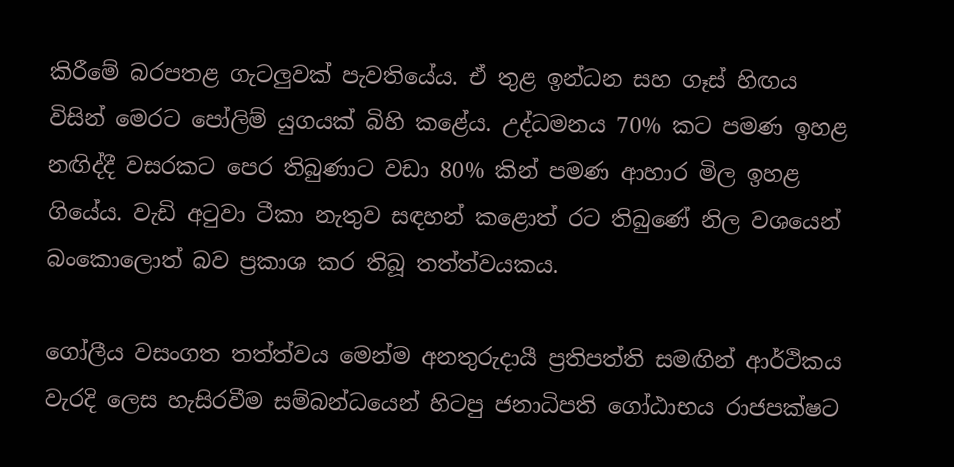කිරීමේ බරපතළ ගැටලුවක් පැවතියේය. ඒ තුළ ඉන්ධන සහ ගෑස් හිඟය විසින් මෙරට පෝලිම් යුගයක් බිහි කළේය. උද්ධමනය 70% කට පමණ ඉහළ නඟිද්දී වසරකට පෙර තිබුණාට වඩා 80% කින් පමණ ආහාර මිල ඉහළ ගියේය. වැඩි අටුවා ටීකා නැතුව සඳහන් කළොත් රට තිබුණේ නිල වශයෙන් බංකොලොත් බව ප්‍රකාශ කර තිබූ තත්ත්වයකය.

ගෝලීය වසංගත තත්ත්වය මෙන්ම අනතුරුදායී ප්‍රතිපත්ති සමඟින් ආර්ථිකය වැරදි ලෙස හැසිරවීම සම්බන්ධයෙන් හිටපු ජනාධිපති ගෝඨාභය රාජපක්ෂට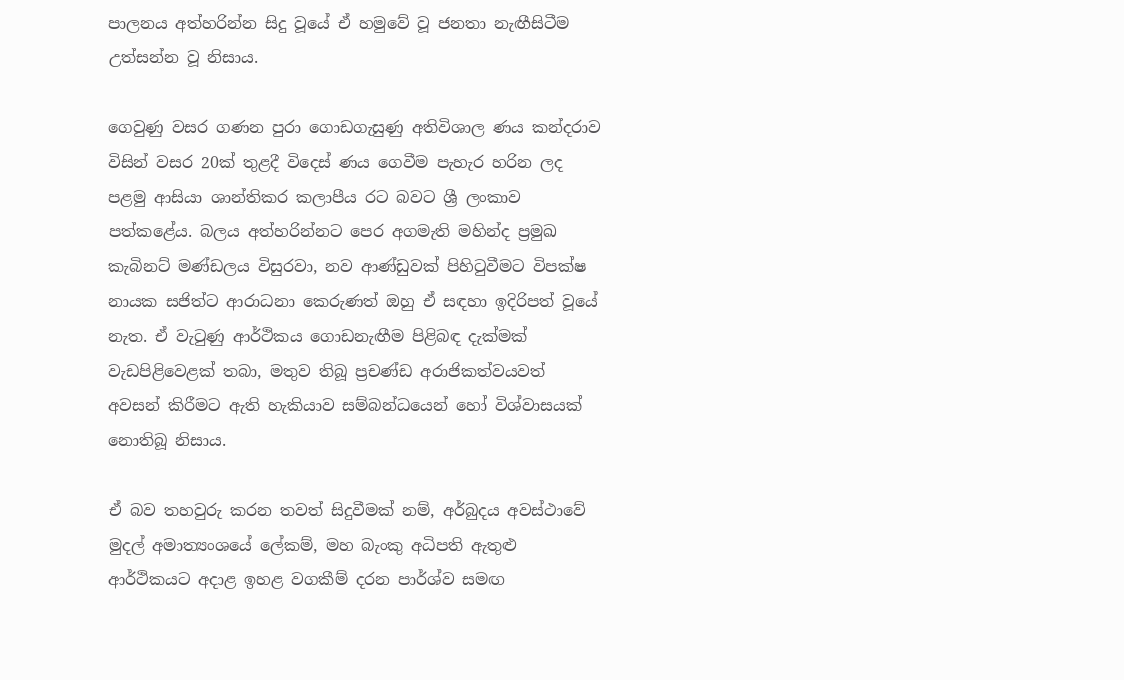පාලනය අත්හරින්න සිදු වූයේ ඒ හමුවේ වූ ජනතා නැඟීසිටීම උත්සන්න වූ නිසාය.

ගෙවුණු වසර ගණන පුරා ගොඩගැසුණු අතිවිශාල ණය කන්දරාව විසින් වසර 20ක් තුළදී විදෙස් ණය ගෙවීම පැහැර හරින ලද පළමු ආසියා ශාන්තිකර කලාපීය රට බවට ශ්‍රී ලංකාව පත්කළේය. බලය අත්හරින්නට පෙර අගමැති මහින්ද ප්‍රමුඛ කැබිනට් මණ්ඩලය විසුරවා, නව ආණ්ඩුවක් පිහිටුවීමට විපක්ෂ නායක සජිත්ට ආරාධනා කෙරුණත් ඔහු ඒ සඳහා ඉදිරිපත් වූයේ නැත. ඒ වැටුණු ආර්ථිකය ගොඩනැඟීම පිළිබඳ දැක්මක් වැඩපිළිවෙළක් තබා, මතුව තිබූ ප්‍රචණ්ඩ අරාජිකත්වයවත් අවසන් කිරීමට ඇති හැකියාව සම්බන්ධයෙන් හෝ විශ්වාසයක් නොතිබූ නිසාය.

ඒ බව තහවුරු කරන තවත් සිදුවීමක් නම්, අර්බුදය අවස්ථාවේ මුදල් අමාත්‍යංශයේ ලේකම්, මහ බැංකු අධිපති ඇතුළු ආර්ථිකයට අදාළ ඉහළ වගකීම් දරන පාර්ශ්ව සමඟ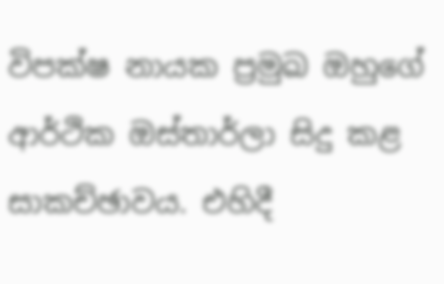විපක්ෂ නායක ප්‍රමුඛ ඔහුගේ ආර්ථික ඔස්තාර්ලා සිදු කළ සාකච්ඡාවය. එහිදී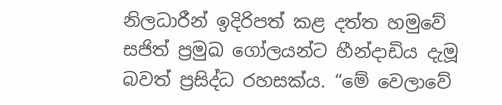නිලධාරීන් ඉදිරිපත් කළ දත්ත හමුවේ සජිත් ප්‍රමුඛ ගෝලයන්ට හීන්දාඩිය දැමූ බවත් ප්‍රසිද්ධ රහසක්ය. “මේ වෙලාවේ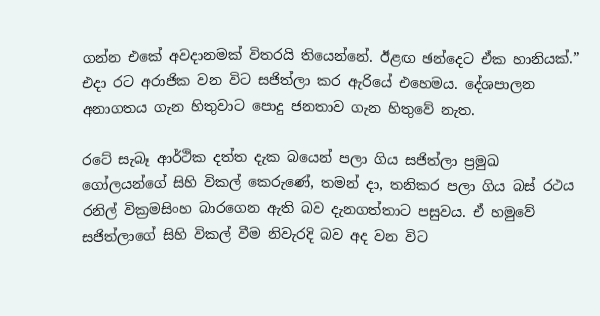ගන්න එකේ අවදානමක් විතරයි තියෙන්නේ. ඊළඟ ඡන්දෙට ඒක හානියක්.” එදා රට අරාජික වන විට සජිත්ලා කර ඇරියේ එහෙමය. දේශපාලන අනාගතය ගැන හිතුවාට පොදු ජනතාව ගැන හිතුවේ නැත.

රටේ සැබෑ ආර්ථික දත්ත දැක බයෙන් පලා ගිය සජිත්ලා ප්‍රමුඛ ගෝලයන්ගේ සිහි විකල් කෙරුණේ, තමන් දා, තනිකර පලා ගිය බස් රථය රනිල් වික්‍රමසිංහ බාරගෙන ඇති බව දැනගත්තාට පසුවය. ඒ හමුවේ සජිත්ලාගේ සිහි විකල් වීම නිවැරදි බව අද වන විට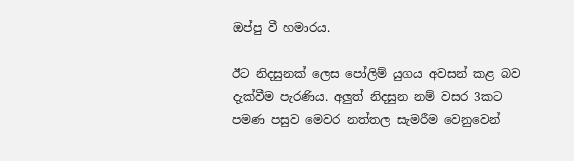ඔප්පු වී හමාරය.

ඊට නිදසුනක් ලෙස පෝලිම් යුගය අවසන් කළ බව දැක්වීම පැරණිය. අලුත් නිදසුන නම් වසර 3කට පමණ පසුව මෙවර නත්තල සැමරීම වෙනුවෙන්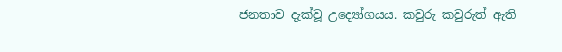ජනතාව දැක්වූ උද්‍යෝගයය. කවුරු කවුරුත් ඇති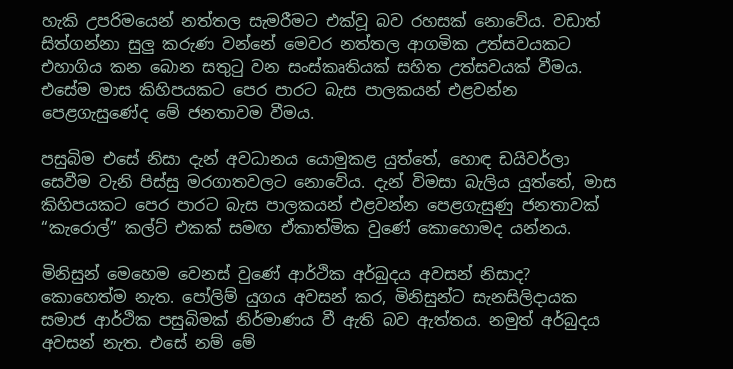හැකි උපරිමයෙන් නත්තල සැමරීමට එක්වූ බව රහසක් නොවේය. වඩාත් සිත්ගන්නා සුලු කරුණ වන්නේ මෙවර නත්තල ආගමික උත්සවයකට එහාගිය කන බොන සතුටු වන සංස්කෘතියක් සහිත උත්සවයක් වීමය. එසේම මාස කිහිපයකට පෙර පාරට බැස පාලකයන් එළවන්න පෙළගැසුණේද මේ ජනතාවම වීමය.

පසුබිම එසේ නිසා දැන් අවධානය යොමුකළ යුත්තේ, හොඳ ඩයිවර්ලා සෙවීම වැනි පිස්සු මරගාතවලට නොවේය. දැන් විමසා බැලිය යුත්තේ, මාස කිහිපයකට පෙර පාරට බැස පාලකයන් එළවන්න පෙළගැසුණු ජනතාවක් “කැරොල්” කල්ට් එකක් සමඟ ඒකාත්මික වුණේ කොහොමද යන්නය.

මිනිසුන් මෙහෙම වෙනස් වුණේ ආර්ථික අර්බුදය අවසන් නිසාද? කොහෙත්ම නැත. පෝලිම් යුගය අවසන් කර, මිනිසුන්ට සැනසිලිදායක සමාජ ආර්ථික පසුබිමක් නිර්මාණය වී ඇති බව ඇත්තය. නමුත් අර්බුදය අවසන් නැත. එසේ නම් මේ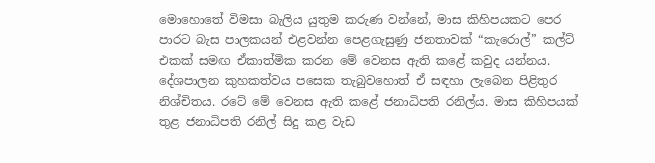මොහොතේ විමසා බැලිය යුතුම කරුණ වන්නේ, මාස කිහිපයකට පෙර පාරට බැස පාලකයන් එළවන්න පෙළගැසුණු ජනතාවක් “කැරොල්” කල්ට් එකක් සමඟ ඒකාත්මික කරන මේ වෙනස ඇති කළේ කවුද යන්නය. දේශපාලන කුහකත්වය පසෙක තැබුවහොත් ඒ සඳහා ලැබෙන පිළිතුර නිශ්චිතය. රටේ මේ වෙනස ඇති කළේ ජනාධිපති රනිල්ය. මාස කිහිපයක් තුළ ජනාධිපති රනිල් සිදු කළ වැඩ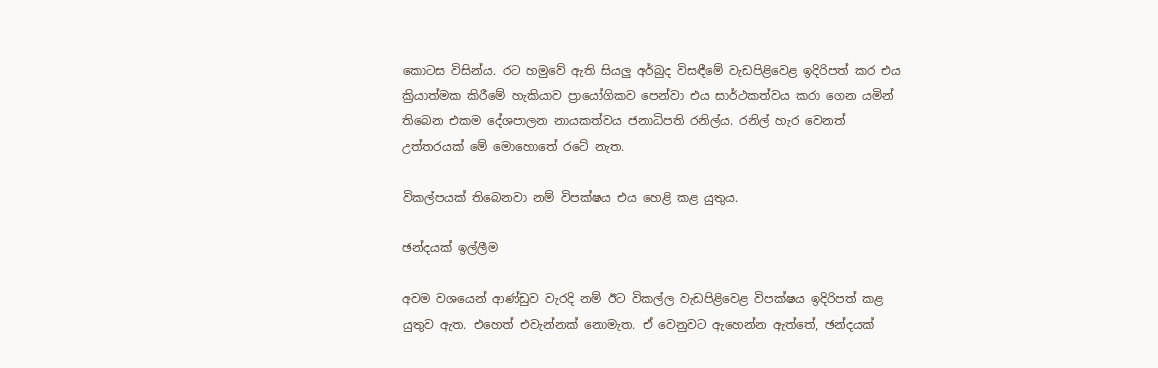කොටස විසින්ය. රට හමුවේ ඇති සියලු අර්බුද විසඳීමේ වැඩපිළිවෙළ ඉදිරිපත් කර එය ක්‍රියාත්මක කිරීමේ හැකියාව ප්‍රායෝගිකව පෙන්වා එය සාර්ථකත්වය කරා ගෙන යමින් තිබෙන එකම දේශපාලන නායකත්වය ජනාධිපති රනිල්ය. රනිල් හැර වෙනත් උත්තරයක් මේ මොහොතේ රටේ නැත.

විකල්පයක් තිබෙනවා නම් විපක්ෂය එය හෙළි කළ යුතුය.

ඡන්දයක් ඉල්ලීම

අවම වශයෙන් ආණ්ඩුව වැරදි නම් ඊට විකල්ල වැඩපිළිවෙළ විපක්ෂය ඉදිරිපත් කළ යුතුව ඇත. එහෙත් එවැන්නක් නොමැත. ඒ වෙනුවට ඇහෙන්න ඇත්තේ, ඡන්දයක්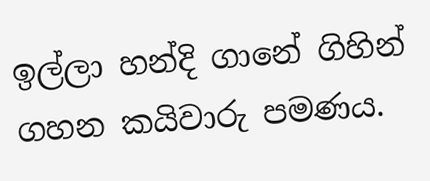ඉල්ලා හන්දි ගානේ ගිහින් ගහන කයිවාරු පමණය.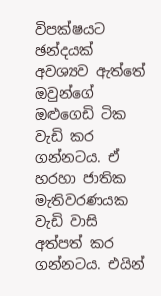විපක්ෂයට ඡන්දයක් අවශ්‍යව ඇත්තේ ඔවුන්ගේ ඔළුගෙඩි ටික වැඩි කර ගන්නටය. ඒ හරහා ජාතික මැතිවරණයක වැඩි වාසි අත්පත් කර ගන්නටය. එයින්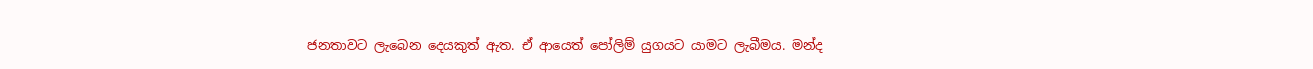ජනතාවට ලැබෙන දෙයකුත් ඇත. ඒ ආයෙත් පෝලිම් යුගයට යාමට ලැබීමය. මන්ද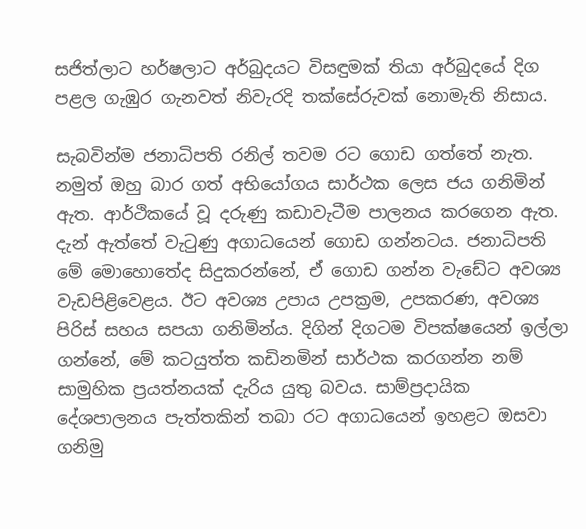සජිත්ලාට හර්ෂලාට අර්බුදයට විසඳුමක් තියා අර්බුදයේ දිග පළල ගැඹුර ගැනවත් නිවැරදි තක්සේරුවක් නොමැති නිසාය.

සැබවින්ම ජනාධිපති රනිල් තවම රට ගොඩ ගත්තේ නැත. නමුත් ඔහු බාර ගත් අභියෝගය සාර්ථක ලෙස ජය ගනිමින් ඇත. ආර්ථිකයේ වූ දරුණු කඩාවැටීම පාලනය කරගෙන ඇත. දැන් ඇත්තේ වැටුණු අගාධයෙන් ගොඩ ගන්නටය. ජනාධිපති මේ මොහොතේද සිදුකරන්නේ, ඒ ගොඩ ගන්න වැඩේට අවශ්‍ය වැඩපිළිවෙළය. ඊට අවශ්‍ය උපාය උපක්‍රම, උපකරණ, අවශ්‍ය පිරිස් සහය සපයා ගනිමින්ය. දිගින් දිගටම විපක්ෂයෙන් ඉල්ලා ගන්නේ, මේ කටයුත්ත කඩිනමින් සාර්ථක කරගන්න නම් සාමුහික ප්‍රයත්නයක් දැරිය යුතු බවය. සාම්ප්‍රදායික දේශපාලනය පැත්තකින් තබා රට අගාධයෙන් ඉහළට ඔසවා ගනිමු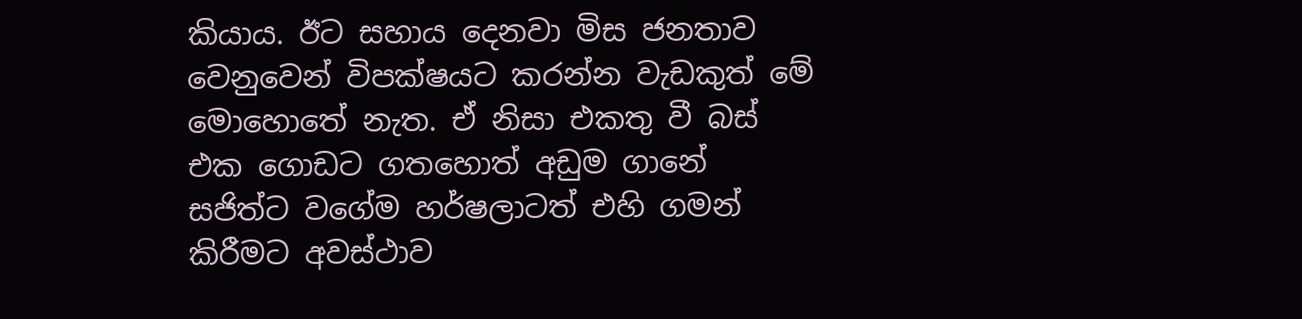කියාය. ඊට සහාය දෙනවා මිස ජනතාව වෙනුවෙන් විපක්ෂයට කරන්න වැඩකුත් මේ මොහොතේ නැත. ඒ නිසා එකතු වී බස් එක ගොඩට ගතහොත් අඩුම ගානේ සජිත්ට වගේම හර්ෂලාටත් එහි ගමන් කිරීමට අවස්ථාව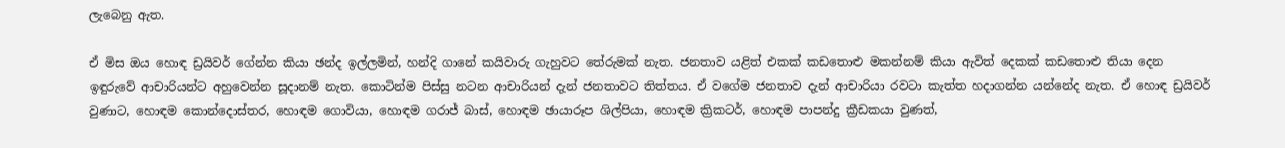ලැබෙනු ඇත.

ඒ මිස ඔය හොඳ ඩ්‍රයිවර් ගේන්න කියා ඡන්ද ඉල්ලමින්, හන්දි ගානේ කයිවාරු ගැහුවට තේරුමක් නැත. ජනතාව යළිත් එකක් කඩතොළු මකන්නම් කියා ඇවිත් දෙකක් කඩතොළු තියා දෙන ඉඳුරුවේ ආචාරියන්ට අහුවෙන්න සූදානම් නැත. කොටින්ම පිස්සු නටන ආචාරියන් දැන් ජනතාවට තිත්තය. ඒ වගේම ජනතාව දැන් ආචාරියා රවටා කැත්ත හදාගන්න යන්නේද නැත. ඒ හොඳ ඩ්‍රයිවර් වුණාට, හොඳම කොන්දොස්තර, හොඳම ගොවියා, හොඳම ගරාජ් බාස්, හොඳම ඡායාරූප ශිල්පියා, හොඳම ක්‍රිකටර්, හොඳම පාපන්දු ක්‍රීඩකයා වුණත්,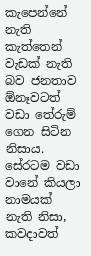කැපෙන්නේ නැති කැත්තෙන් වැඩක් නැති බව ජනතාව ඕනෑවටත් වඩා තේරුම් ගෙන සිටින නිසාය. සේරටම වඩා වානේ කියලා නාමයක් නැති නිසා, කවදාවත්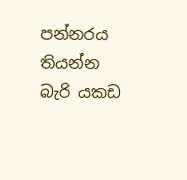පන්නරය තියන්න බැරි යකඩ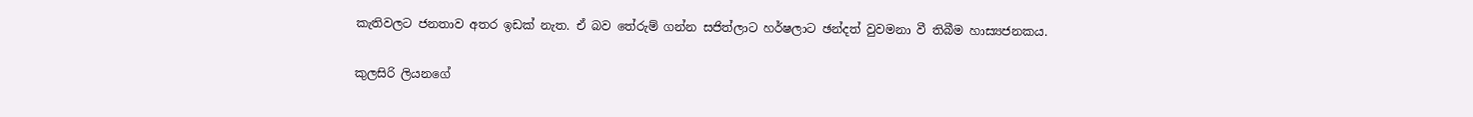කැතිවලට ජනතාව අතර ඉඩක් නැත. ඒ බව තේරුම් ගන්න සජිත්ලාට හර්ෂලාට ඡන්දත් වුවමනා වී තිබීම හාස්‍යජනකය.

කුලසිරි ලියනගේ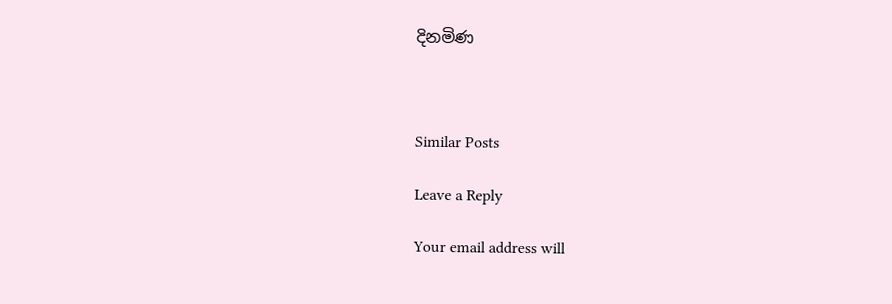දිනමිණ



Similar Posts

Leave a Reply

Your email address will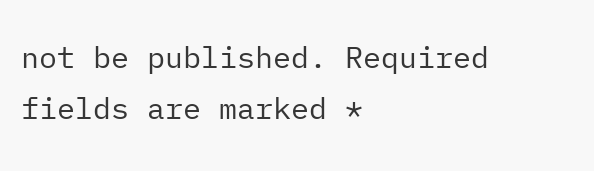not be published. Required fields are marked *